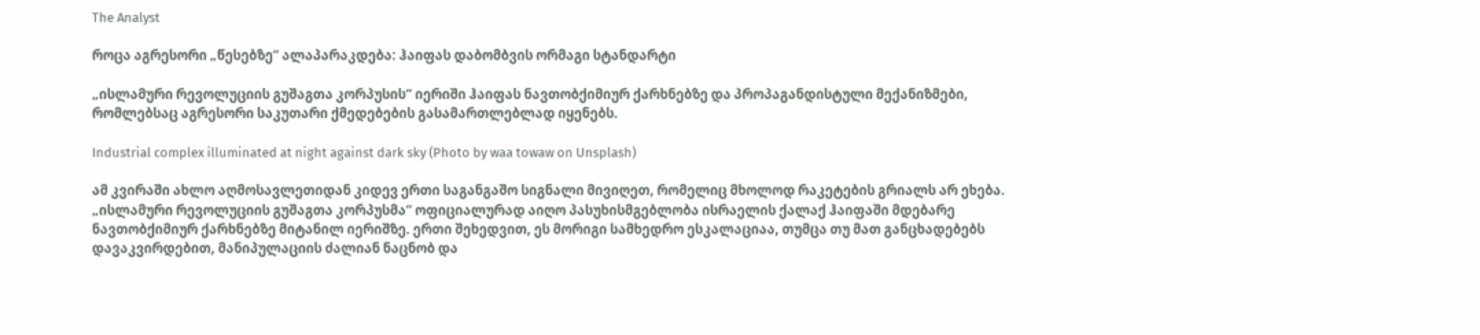The Analyst

როცა აგრესორი „წესებზე“ ალაპარაკდება: ჰაიფას დაბომბვის ორმაგი სტანდარტი

„ისლამური რევოლუციის გუშაგთა კორპუსის“ იერიში ჰაიფას ნავთობქიმიურ ქარხნებზე და პროპაგანდისტული მექანიზმები, რომლებსაც აგრესორი საკუთარი ქმედებების გასამართლებლად იყენებს.

Industrial complex illuminated at night against dark sky (Photo by waa towaw on Unsplash)

ამ კვირაში ახლო აღმოსავლეთიდან კიდევ ერთი საგანგაშო სიგნალი მივიღეთ, რომელიც მხოლოდ რაკეტების გრიალს არ ეხება. „ისლამური რევოლუციის გუშაგთა კორპუსმა“ ოფიციალურად აიღო პასუხისმგებლობა ისრაელის ქალაქ ჰაიფაში მდებარე ნავთობქიმიურ ქარხნებზე მიტანილ იერიშზე. ერთი შეხედვით, ეს მორიგი სამხედრო ესკალაციაა, თუმცა თუ მათ განცხადებებს დავაკვირდებით, მანიპულაციის ძალიან ნაცნობ და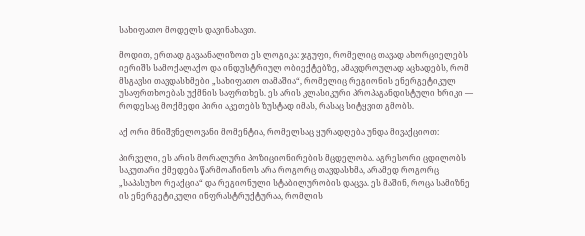სახიფათო მოდელს დავინახავთ.

მოდით, ერთად გავაანალიზოთ ეს ლოგიკა: ჯგუფი, რომელიც თავად ახორციელებს იერიშს სამოქალაქო და ინდუსტრიულ ობიექტებზე, ამავდროულად აცხადებს, რომ მსგავსი თავდასხმები „სახიფათო თამაშია“, რომელიც რეგიონის ენერგეტიკულ უსაფრთხოებას უქმნის საფრთხეს. ეს არის კლასიკური პროპაგანდისტული ხრიკი — როდესაც მოქმედი პირი აკეთებს ზუსტად იმას, რასაც სიტყვით გმობს.

აქ ორი მნიშვნელოვანი მომენტია, რომელსაც ყურადღება უნდა მივაქციოთ:

პირველი, ეს არის მორალური პოზიციონირების მცდელობა. აგრესორი ცდილობს საკუთარი ქმედება წარმოაჩინოს არა როგორც თავდასხმა, არამედ როგორც „საპასუხო რეაქცია“ და რეგიონული სტაბილურობის დაცვა. ეს მაშინ, როცა სამიზნე ის ენერგეტიკული ინფრასტრუქტურაა, რომლის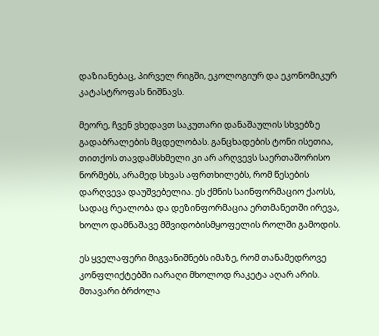დაზიანებაც, პირველ რიგში, ეკოლოგიურ და ეკონომიკურ კატასტროფას ნიშნავს.

მეორე, ჩვენ ვხედავთ საკუთარი დანაშაულის სხვებზე გადაბრალების მცდელობას. განცხადების ტონი ისეთია, თითქოს თავდამსხმელი კი არ არღვევს საერთაშორისო ნორმებს, არამედ სხვას აფრთხილებს, რომ წესების დარღვევა დაუშვებელია. ეს ქმნის საინფორმაციო ქაოსს, სადაც რეალობა და დეზინფორმაცია ერთმანეთში ირევა, ხოლო დამნაშავე მშვიდობისმყოფელის როლში გამოდის.

ეს ყველაფერი მიგვანიშნებს იმაზე, რომ თანამედროვე კონფლიქტებში იარაღი მხოლოდ რაკეტა აღარ არის. მთავარი ბრძოლა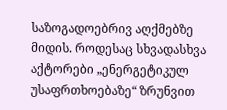საზოგადოებრივ აღქმებზე მიდის. როდესაც სხვადასხვა აქტორები „ენერგეტიკულ უსაფრთხოებაზე“ ზრუნვით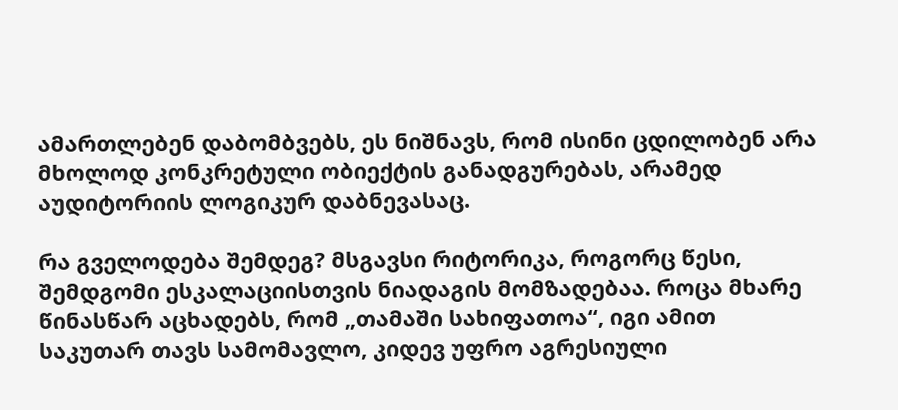ამართლებენ დაბომბვებს, ეს ნიშნავს, რომ ისინი ცდილობენ არა მხოლოდ კონკრეტული ობიექტის განადგურებას, არამედ აუდიტორიის ლოგიკურ დაბნევასაც.

რა გველოდება შემდეგ? მსგავსი რიტორიკა, როგორც წესი, შემდგომი ესკალაციისთვის ნიადაგის მომზადებაა. როცა მხარე წინასწარ აცხადებს, რომ „თამაში სახიფათოა“, იგი ამით საკუთარ თავს სამომავლო, კიდევ უფრო აგრესიული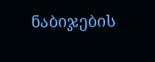ნაბიჯების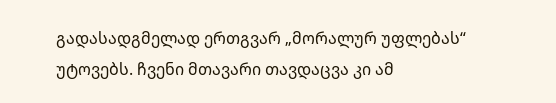გადასადგმელად ერთგვარ „მორალურ უფლებას“ უტოვებს. ჩვენი მთავარი თავდაცვა კი ამ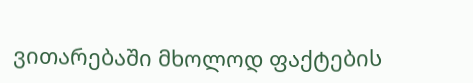ვითარებაში მხოლოდ ფაქტების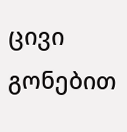ცივი გონებით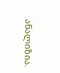ანალიზია.